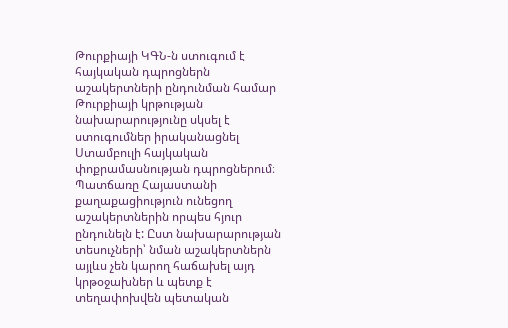Թուրքիայի ԿԳՆ-ն ստուգում է հայկական դպրոցներն աշակերտների ընդունման համար
Թուրքիայի կրթության նախարարությունը սկսել է ստուգումներ իրականացնել Ստամբուլի հայկական փոքրամասնության դպրոցներում։ Պատճառը Հայաստանի քաղաքացիություն ունեցող աշակերտներին որպես հյուր ընդունելն է: Ըստ նախարարության տեսուչների՝ նման աշակերտներն այլևս չեն կարող հաճախել այդ կրթօջախներ և պետք է տեղափոխվեն պետական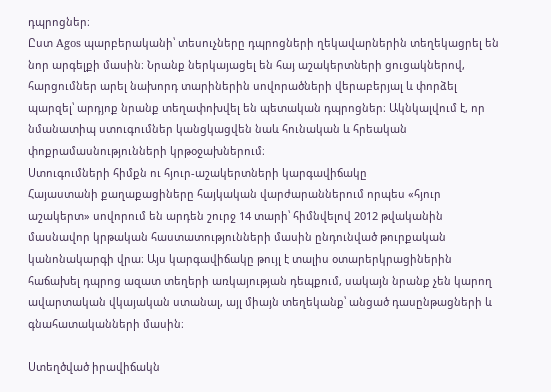դպրոցներ։
Ըստ Agos պարբերականի՝ տեսուչները դպրոցների ղեկավարներին տեղեկացրել են նոր արգելքի մասին։ Նրանք ներկայացել են հայ աշակերտների ցուցակներով, հարցումներ արել նախորդ տարիներին սովորածների վերաբերյալ և փորձել պարզել՝ արդյոք նրանք տեղափոխվել են պետական դպրոցներ։ Ակնկալվում է, որ նմանատիպ ստուգումներ կանցկացվեն նաև հունական և հրեական փոքրամասնությունների կրթօջախներում։
Ստուգումների հիմքն ու հյուր-աշակերտների կարգավիճակը
Հայաստանի քաղաքացիները հայկական վարժարաններում որպես «հյուր աշակերտ» սովորում են արդեն շուրջ 14 տարի՝ հիմնվելով 2012 թվականին մասնավոր կրթական հաստատությունների մասին ընդունված թուրքական կանոնակարգի վրա։ Այս կարգավիճակը թույլ է տալիս օտարերկրացիներին հաճախել դպրոց ազատ տեղերի առկայության դեպքում, սակայն նրանք չեն կարող ավարտական վկայական ստանալ, այլ միայն տեղեկանք՝ անցած դասընթացների և գնահատականների մասին։

Ստեղծված իրավիճակն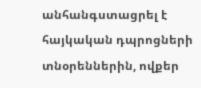անհանգստացրել է հայկական դպրոցների տնօրեններին, ովքեր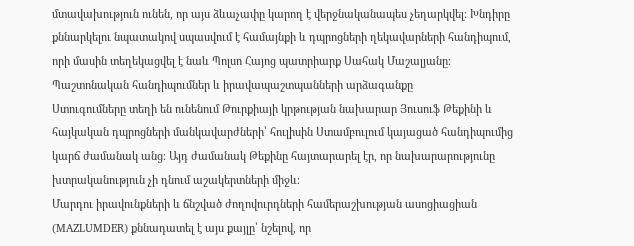մտավախություն ունեն, որ այս ձևաչափը կարող է վերջնականապես չեղարկվել։ Խնդիրը քննարկելու նպատակով սպասվում է համայնքի և դպրոցների ղեկավարների հանդիպում, որի մասին տեղեկացվել է նաև Պոլսո Հայոց պատրիարք Սահակ Մաշալյանը։
Պաշտոնական հանդիպումներ և իրավապաշտպանների արձագանքը
Ստուգումները տեղի են ունենում Թուրքիայի կրթության նախարար Յուսուֆ Թեքինի և հայկական դպրոցների մանկավարժների՝ հուլիսին Ստամբուլում կայացած հանդիպումից կարճ ժամանակ անց։ Այդ ժամանակ Թեքինը հայտարարել էր, որ նախարարությունը խտրականություն չի դնում աշակերտների միջև։
Մարդու իրավունքների և ճնշված ժողովուրդների համերաշխության ասոցիացիան (MAZLUMDER) քննադատել է այս քայլը՝ նշելով, որ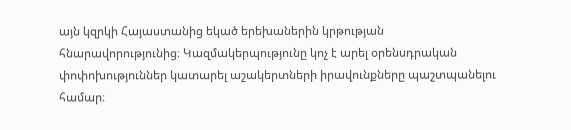այն կզրկի Հայաստանից եկած երեխաներին կրթության հնարավորությունից։ Կազմակերպությունը կոչ է արել օրենսդրական փոփոխություններ կատարել աշակերտների իրավունքները պաշտպանելու համար։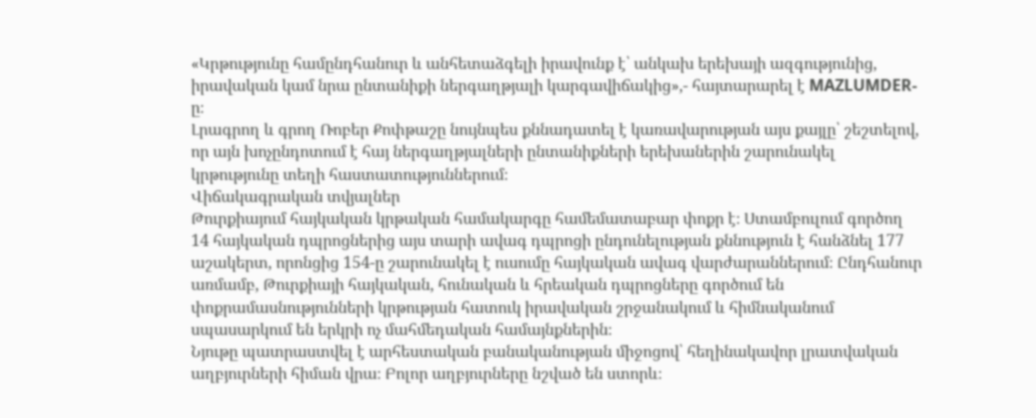«Կրթությունը համընդհանուր և անհետաձգելի իրավունք է՝ անկախ երեխայի ազգությունից, իրավական կամ նրա ընտանիքի ներգաղթյալի կարգավիճակից»,- հայտարարել է MAZLUMDER-ը։
Լրագրող և գրող Ռոբեր Քոփթաշը նույնպես քննադատել է կառավարության այս քայլը՝ շեշտելով, որ այն խոչընդոտում է հայ ներգաղթյալների ընտանիքների երեխաներին շարունակել կրթությունը տեղի հաստատություններում։
Վիճակագրական տվյալներ
Թուրքիայում հայկական կրթական համակարգը համեմատաբար փոքր է։ Ստամբուլում գործող 14 հայկական դպրոցներից այս տարի ավագ դպրոցի ընդունելության քննություն է հանձնել 177 աշակերտ, որոնցից 154-ը շարունակել է ուսումը հայկական ավագ վարժարաններում։ Ընդհանուր առմամբ, Թուրքիայի հայկական, հունական և հրեական դպրոցները գործում են փոքրամասնությունների կրթության հատուկ իրավական շրջանակում և հիմնականում սպասարկում են երկրի ոչ մահմեդական համայնքներին։
Նյութը պատրաստվել է արհեստական բանականության միջոցով՝ հեղինակավոր լրատվական աղբյուրների հիման վրա։ Բոլոր աղբյուրները նշված են ստորև։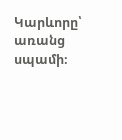Կարևորը՝ առանց սպամի։